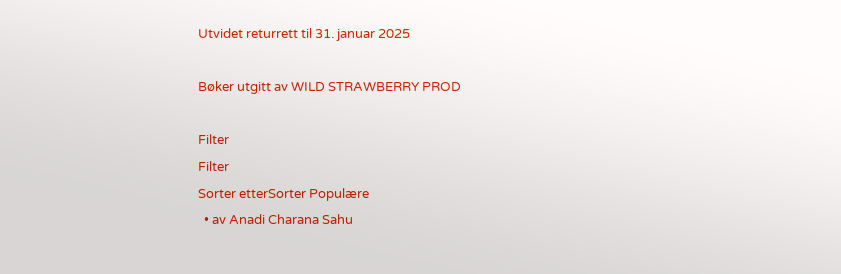Utvidet returrett til 31. januar 2025

Bøker utgitt av WILD STRAWBERRY PROD

Filter
Filter
Sorter etterSorter Populære
  • av Anadi Charana Sahu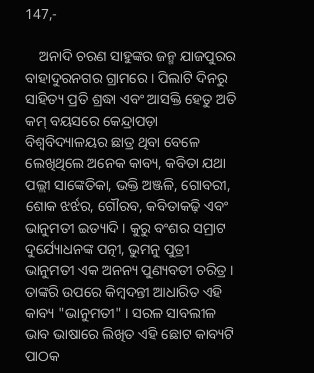147,-

    ଅନାଦି ଚରଣ ସାହୁଙ୍କର ଜନ୍ମ ଯାଜପୁରର ବାହାଦୁରନଗର ଗ୍ରାମରେ । ପିଲାଟି ଦିନରୁ ସାହିତ୍ୟ ପ୍ରତି ଶ୍ରଦ୍ଧା ଏବଂ ଆସକ୍ତି ହେତୁ ଅତି କମ୍ ବୟସରେ କେନ୍ଦ୍ରାପଡ଼ା ବିଶ୍ୱବିଦ୍ୟାଳୟର ଛାତ୍ର ଥିବା ବେଳେ ଲେଖିଥିଲେ ଅନେକ କାବ୍ୟ, କବିତା ଯଥା ପଲ୍ଲୀ ସାଙ୍କେତିକା, ଭକ୍ତି ଅଞ୍ଜଳି, ଗୋବରୀ, ଶୋକ ଝର୍ଝର, ଗୌରବ, କବିତାକଢ଼ି ଏବଂ ଭାନୁମତୀ ଇତ୍ୟାଦି । କୁରୁ ବଂଶର ସମ୍ରାଟ ଦୁର୍ଯ୍ୟୋଧନଙ୍କ ପତ୍ନୀ, ଭୁମନୁ ପୁତ୍ରୀ ଭାନୁମତୀ ଏକ ଅନନ୍ୟ ପୁଣ୍ୟବତୀ ଚରିତ୍ର । ତାଙ୍କରି ଉପରେ କିମ୍ବଦନ୍ତୀ ଆଧାରିତ ଏହି କାବ୍ୟ "ଭାନୁମତୀ" । ସରଳ ସାବଲୀଳ ଭାବ ଭାଷାରେ ଲିଖିତ ଏହି ଛୋଟ କାବ୍ୟଟି ପାଠକ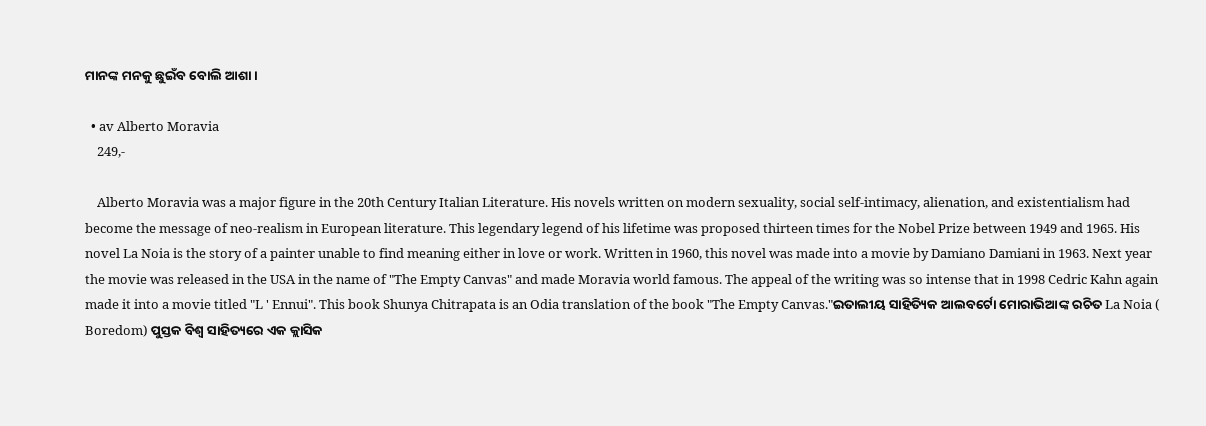ମାନଙ୍କ ମନକୁ ଛୁଇଁବ ବୋଲି ଆଶା ।

  • av Alberto Moravia
    249,-

    Alberto Moravia was a major figure in the 20th Century Italian Literature. His novels written on modern sexuality, social self-intimacy, alienation, and existentialism had become the message of neo-realism in European literature. This legendary legend of his lifetime was proposed thirteen times for the Nobel Prize between 1949 and 1965. His novel La Noia is the story of a painter unable to find meaning either in love or work. Written in 1960, this novel was made into a movie by Damiano Damiani in 1963. Next year the movie was released in the USA in the name of "The Empty Canvas" and made Moravia world famous. The appeal of the writing was so intense that in 1998 Cedric Kahn again made it into a movie titled "L ' Ennui". This book Shunya Chitrapata is an Odia translation of the book "The Empty Canvas."ଇତାଲୀୟ ସାହିତ୍ୟିକ ଆଲବର୍ଟୋ ମୋରାଭିଆଙ୍କ ରଚିତ La Noia ( Boredom) ପୁସ୍ତକ ବିଶ୍ଵ ସାହିତ୍ୟରେ ଏକ କ୍ଲାସିକ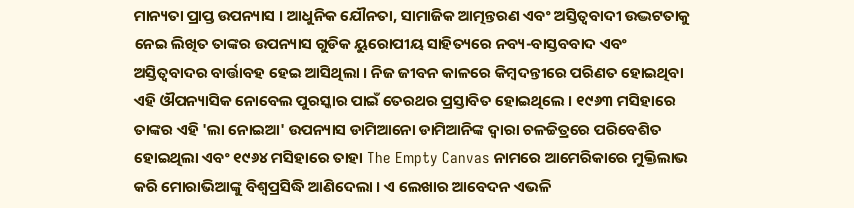ମାନ୍ୟତା ପ୍ରାପ୍ତ ଉପନ୍ୟାସ । ଆଧୁନିକ ଯୌନତା, ସାମାଜିକ ଆତ୍ମନ୍ତରଣ ଏବଂ ଅସ୍ତିତ୍ଵବାଦୀ ଉଦ୍ଭଟତାକୁ ନେଇ ଲିଖିତ ତାଙ୍କର ଉପନ୍ୟାସ ଗୁଡିକ ୟୁରୋପୀୟ ସାହିତ୍ୟରେ ନବ୍ୟ-ବାସ୍ତବବାଦ ଏବଂ ଅସ୍ତିତ୍ଵବାଦର ବାର୍ତ୍ତାବହ ହେଇ ଆସିଥିଲା । ନିଜ ଜୀବନ କାଳରେ କିମ୍ବଦନ୍ତୀରେ ପରିଣତ ହୋଇଥିବା ଏହି ଔପନ୍ୟାସିକ ନୋବେଲ ପୁରସ୍କାର ପାଇଁ ତେରଥର ପ୍ରସ୍ତାବିତ ହୋଇଥିଲେ । ୧୯୬୩ ମସିହାରେ ତାଙ୍କର ଏହି 'ଲା ନୋଇଆ' ଉପନ୍ୟାସ ଡାମିଆନୋ ଡାମିଆନିଙ୍କ ଦ୍ବାରା ଚଳଚ୍ଚିତ୍ରରେ ପରିବେଶିତ ହୋଇଥିଲା ଏବଂ ୧୯୬୪ ମସିହାରେ ତାହା The Empty Canvas ନାମରେ ଆମେରିକାରେ ମୁକ୍ତିଲାଭ କରି ମୋରାଭିଆଙ୍କୁ ବିଶ୍ଵପ୍ରସିଦ୍ଧି ଆଣିଦେଲା । ଏ ଲେଖାର ଆବେଦନ ଏଭଳି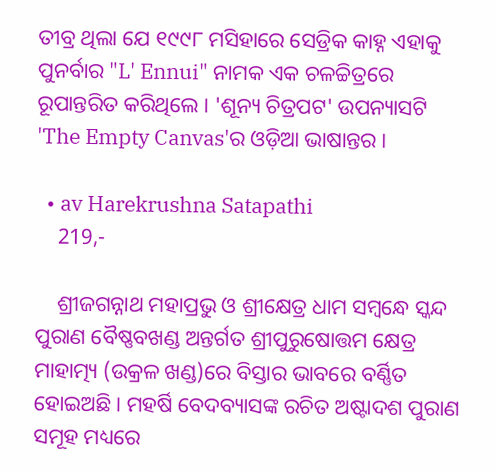ତୀବ୍ର ଥିଲା ଯେ ୧୯୯୮ ମସିହାରେ ସେଡ୍ରିକ କାହ୍ନ ଏହାକୁ ପୁନର୍ବାର "L' Ennui" ନାମକ ଏକ ଚଳଚ୍ଚିତ୍ରରେ ରୂପାନ୍ତରିତ କରିଥିଲେ । 'ଶୂନ୍ୟ ଚିତ୍ରପଟ' ଉପନ୍ୟାସଟି 'The Empty Canvas'ର ଓଡ଼ିଆ ଭାଷାନ୍ତର ।

  • av Harekrushna Satapathi
    219,-

    ଶ୍ରୀଜଗନ୍ନାଥ ମହାପ୍ରଭୁ ଓ ଶ୍ରୀକ୍ଷେତ୍ର ଧାମ ସମ୍ବନ୍ଧେ ସ୍କନ୍ଦ ପୁରାଣ ବୈଷ୍ଣବଖଣ୍ଡ ଅନ୍ତର୍ଗତ ଶ୍ରୀପୁରୁଷୋତ୍ତମ କ୍ଷେତ୍ର ମାହାତ୍ମ୍ୟ (ଉକ୍ରଳ ଖଣ୍ଡ)ରେ ବିସ୍ତାର ଭାବରେ ବର୍ଣ୍ଣିତ ହୋଇଅଛି । ମହର୍ଷି ବେଦବ୍ୟାସଙ୍କ ରଚିତ ଅଷ୍ଟାଦଶ ପୁରାଣ ସମୂହ ମଧ୍ୟରେ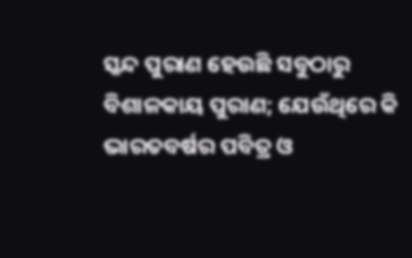ସ୍କନ୍ଦ ପୁରାଣ ହେଉଛି ସବୁଠାରୁ ବିଶାଳକାୟ ପୁରାଣ; ଯେଉଁଥିରେ କି ଭାରତବର୍ଷର ପବିତ୍ର ଓ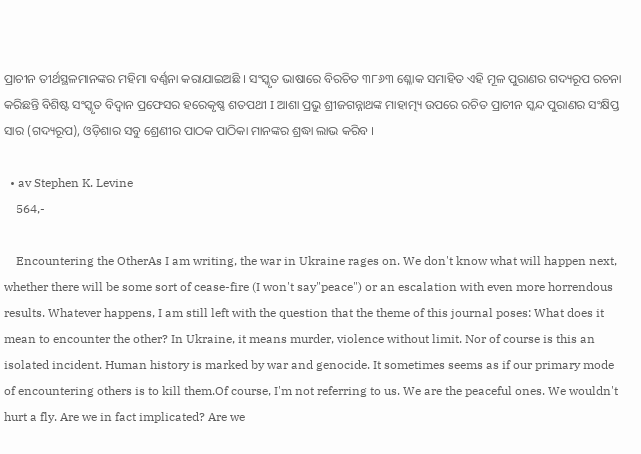ପ୍ରାଚୀନ ତୀର୍ଥସ୍ଥଳମାନଙ୍କର ମହିମା ବର୍ଣ୍ଣନା କରାଯାଇଅଛି । ସଂସ୍କୃତ ଭାଷାରେ ବିରଚିତ ୩୮୬୩ ଶ୍ଳୋକ ସମାହିତ ଏହି ମୂଳ ପୁରାଣର ଗଦ୍ୟରୂପ ରଚନା କରିଛନ୍ତି ବିଶିଷ୍ଟ ସଂସ୍କୃତ ବିଦ୍ୱାନ ପ୍ରଫେସର ହରେକୃଷ୍ଣ ଶତପଥୀ I ଆଶା ପ୍ରଭୁ ଶ୍ରୀଜଗନ୍ନାଥଙ୍କ ମାହାତ୍ମ୍ୟ ଉପରେ ରଚିତ ପ୍ରାଚୀନ ସ୍କନ୍ଦ ପୁରାଣର ସଂକ୍ଷିପ୍ତ ସାର (ଗଦ୍ୟରୂପ), ଓଡ଼ିଶାର ସବୁ ଶ୍ରେଣୀର ପାଠକ ପାଠିକା ମାନଙ୍କର ଶ୍ରଦ୍ଧା ଲାଭ କରିବ ।

  • av Stephen K. Levine
    564,-

    Encountering the OtherAs I am writing, the war in Ukraine rages on. We don't know what will happen next, whether there will be some sort of cease-fire (I won't say"peace") or an escalation with even more horrendous results. Whatever happens, I am still left with the question that the theme of this journal poses: What does it mean to encounter the other? In Ukraine, it means murder, violence without limit. Nor of course is this an isolated incident. Human history is marked by war and genocide. It sometimes seems as if our primary mode of encountering others is to kill them.Of course, I'm not referring to us. We are the peaceful ones. We wouldn't hurt a fly. Are we in fact implicated? Are we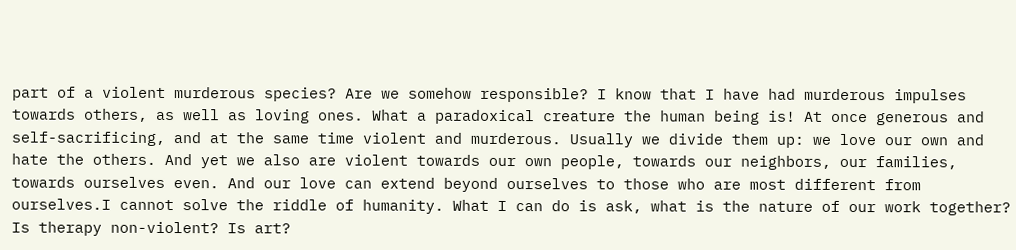part of a violent murderous species? Are we somehow responsible? I know that I have had murderous impulses towards others, as well as loving ones. What a paradoxical creature the human being is! At once generous and self-sacrificing, and at the same time violent and murderous. Usually we divide them up: we love our own and hate the others. And yet we also are violent towards our own people, towards our neighbors, our families, towards ourselves even. And our love can extend beyond ourselves to those who are most different from ourselves.I cannot solve the riddle of humanity. What I can do is ask, what is the nature of our work together? Is therapy non-violent? Is art?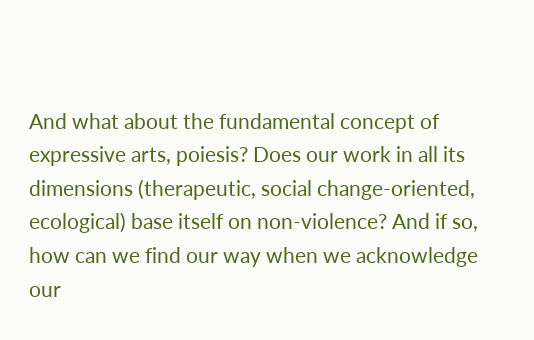And what about the fundamental concept of expressive arts, poiesis? Does our work in all its dimensions (therapeutic, social change-oriented, ecological) base itself on non-violence? And if so, how can we find our way when we acknowledge our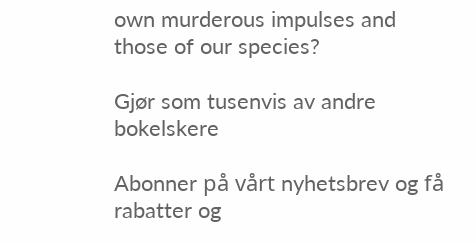own murderous impulses and those of our species?

Gjør som tusenvis av andre bokelskere

Abonner på vårt nyhetsbrev og få rabatter og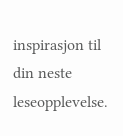inspirasjon til din neste leseopplevelse.